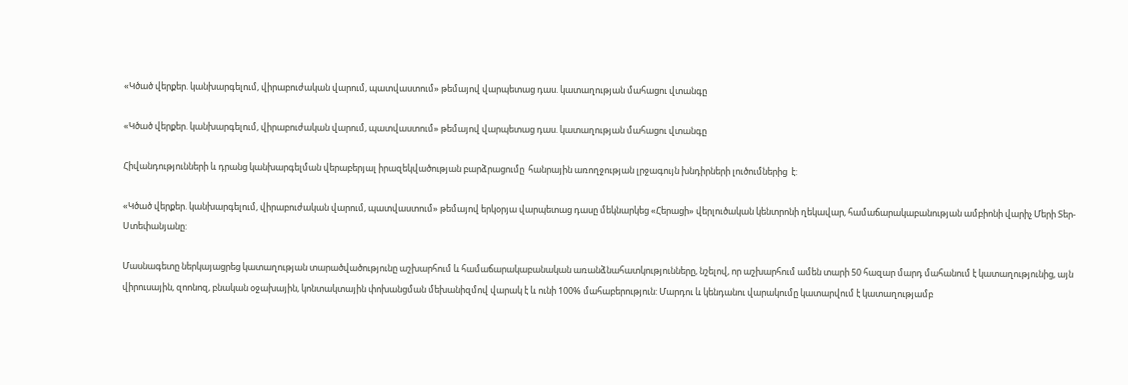«Կծած վերքեր. կանխարգելում, վիրաբուժական վարում, պատվաստում» թեմայով վարպետաց դաս. կատաղության մահացու վտանգը

«Կծած վերքեր. կանխարգելում, վիրաբուժական վարում, պատվաստում» թեմայով վարպետաց դաս. կատաղության մահացու վտանգը

Հիվանդությունների և դրանց կանխարգելման վերաբերյալ իրազեկվածության բարձրացումը  հանրային առողջության լրջագույն խնդիրների լուծումներից  է:

«Կծած վերքեր. կանխարգելում, վիրաբուժական վարում, պատվաստում» թեմայով երկօրյա վարպետաց դասը մեկնարկեց «Հերացի» վերլուծական կենտրոնի ղեկավար, համաճարակաբանության ամբիոնի վարիչ Մերի Տեր-Ստեփանյանը:

Մասնագետը ներկայացրեց կատաղության տարածվածությունը աշխարհում և համաճարակաբանական առանձնահատկությունները, նշելով, որ աշխարհում ամեն տարի 50 հազար մարդ մահանում է կատաղությունից, այն վիրուսային, զոոնոզ, բնական օջախային, կոնտակտային փոխանցման մեխանիզմով վարակ է և ունի 100% մահաբերություն: Մարդու և կենդանու վարակումը կատարվում է կատաղությամբ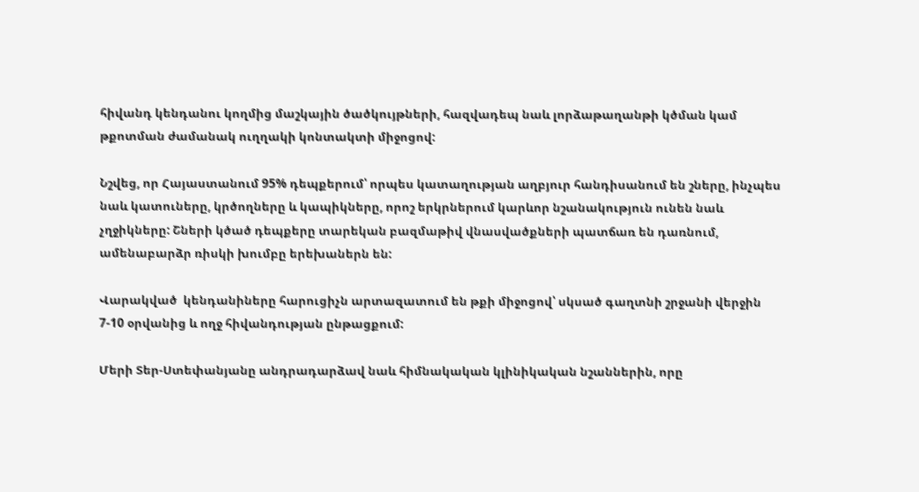հիվանդ կենդանու կողմից մաշկային ծածկույթների, հազվադեպ նաև լորձաթաղանթի կծման կամ թքոտման ժամանակ ուղղակի կոնտակտի միջոցով:

Նշվեց, որ Հայաստանում 95% դեպքերում՝ որպես կատաղության աղբյուր հանդիսանում են շները, ինչպես նաև կատուները, կրծողները և կապիկները, որոշ երկրներում կարևոր նշանակություն ունեն նաև չղջիկները: Շների կծած դեպքերը տարեկան բազմաթիվ վնասվածքների պատճառ են դառնում, ամենաբարձր ռիսկի խումբը երեխաներն են:

Վարակված  կենդանիները հարուցիչն արտազատում են թքի միջոցով՝ սկսած գաղտնի շրջանի վերջին 7-10 օրվանից և ողջ հիվանդության ընթացքում:

Մերի Տեր-Ստեփանյանը անդրադարձավ նաև հիմնակական կլինիկական նշաններին, որը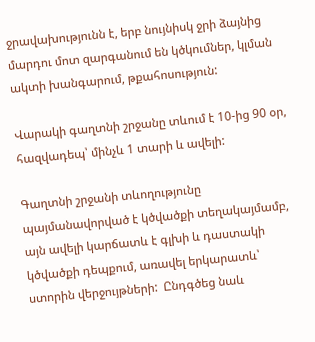ջրավախությունն է, երբ նույնիսկ ջրի ձայնից մարդու մոտ զարգանում են կծկումներ, կլման ակտի խանգարում, թքահոսություն:

Վարակի գաղտնի շրջանը տևում է 10-ից 90 օր, հազվադեպ՝ մինչև 1 տարի և ավելի:

Գաղտնի շրջանի տևողությունը պայմանավորված է կծվածքի տեղակայմամբ, այն ավելի կարճատև է գլխի և դաստակի կծվածքի դեպքում, առավել երկարատև՝ ստորին վերջույթների:  Ընդգծեց նաև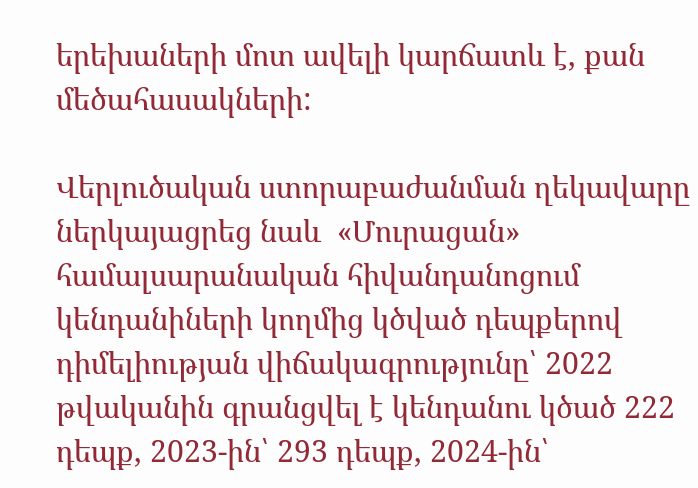երեխաների մոտ ավելի կարճատև է, քան մեծահասակների:

Վերլուծական ստորաբաժանման ղեկավարը ներկայացրեց նաև  «Մուրացան» համալսարանական հիվանդանոցում կենդանիների կողմից կծված դեպքերով դիմելիության վիճակագրությունը՝ 2022 թվականին գրանցվել է կենդանու կծած 222 դեպք, 2023-ին՝ 293 դեպք, 2024-ին՝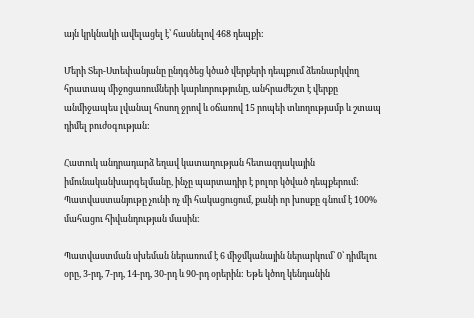այն կրկնակի ավելացել է՝ հասնելով 468 դեպքի:

Մերի Տեր-Ստեփանյանը ընդգծեց կծած վերքերի դեպքում ձեռնարկվող հրատապ միջոցառումների կարևորությունը, անհրաժեշտ է վերքը անմիջապես լվանալ հոսող ջրով և օճառով 15 րոպեի տևողությամբ և շտապ դիմել բուժօգության:

Հատուկ անդրադարձ եղավ կատաղության հետազդակային իմունականխարգելմանը, ինչը պարտադիր է բոլոր կծված դեպքերում: Պատվաստանյութը չունի ոչ մի հակացուցում, քանի որ խոսքը գնում է 100% մահացու հիվանդության մասին:

Պատվաստման սխեման ներառում է 6 միջմկանային ներարկում՝ 0՝ դիմելու օրը, 3-րդ, 7-րդ, 14-րդ, 30-րդ և 90-րդ օրերին: Եթե կծող կենդանին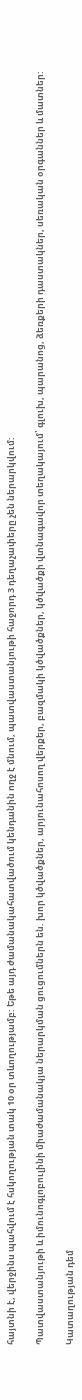հայտնի է, վերջինս պահվում է հսկողության տակ 10 օր տևողությամբ: Եթե այդ ժամանակահատվածում կենդանին ողջ է մնում, պատվաստանյութի հաջորդ 3 դեղաչափերը չեն ներարկվում:

Պատվաստանյութի և իմունոգլոբուլինի միաժամանակյա ներարկման ցուցումներն են. խոր կծվածքներ, արյունահոսող վերքեր, բազմակի կծվածքներ, կծվածքի վտնագավոր տեղակայում՝ գլուխ, պարանոց, ձեռքերի դաստակներ, սեռական օրգաններ և մատներ:

Կատաղության դեմ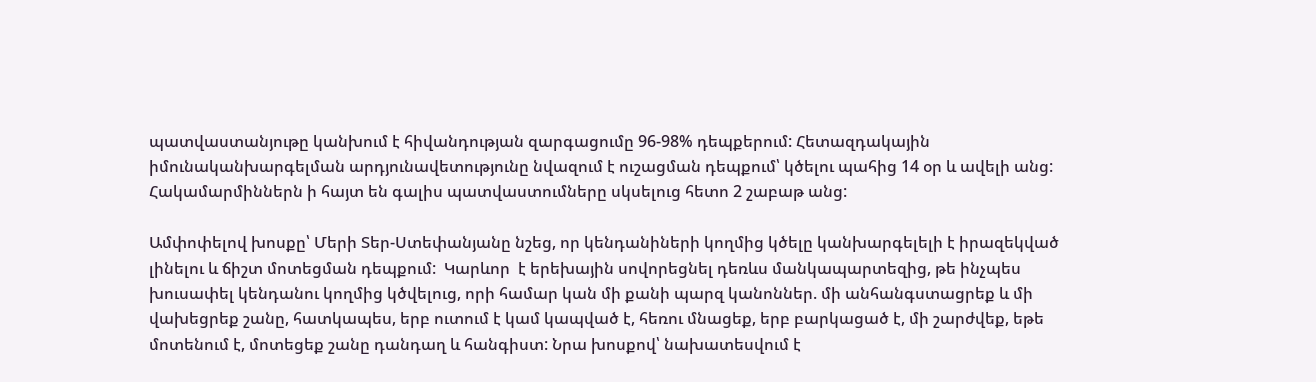պատվաստանյութը կանխում է հիվանդության զարգացումը 96-98% դեպքերում: Հետազդակային իմունականխարգելման արդյունավետությունը նվազում է ուշացման դեպքում՝ կծելու պահից 14 օր և ավելի անց: Հակամարմիններն ի հայտ են գալիս պատվաստումները սկսելուց հետո 2 շաբաթ անց:

Ամփոփելով խոսքը՝ Մերի Տեր-Ստեփանյանը նշեց, որ կենդանիների կողմից կծելը կանխարգելելի է իրազեկված լինելու և ճիշտ մոտեցման դեպքում:  Կարևոր  է երեխային սովորեցնել դեռևս մանկապարտեզից, թե ինչպես խուսափել կենդանու կողմից կծվելուց, որի համար կան մի քանի պարզ կանոններ. մի անհանգստացրեք և մի վախեցրեք շանը, հատկապես, երբ ուտում է կամ կապված է, հեռու մնացեք, երբ բարկացած է, մի շարժվեք, եթե մոտենում է, մոտեցեք շանը դանդաղ և հանգիստ: Նրա խոսքով՝ նախատեսվում է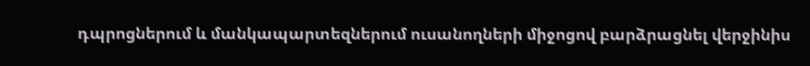դպրոցներում և մանկապարտեզներում ուսանողների միջոցով բարձրացնել վերջինիս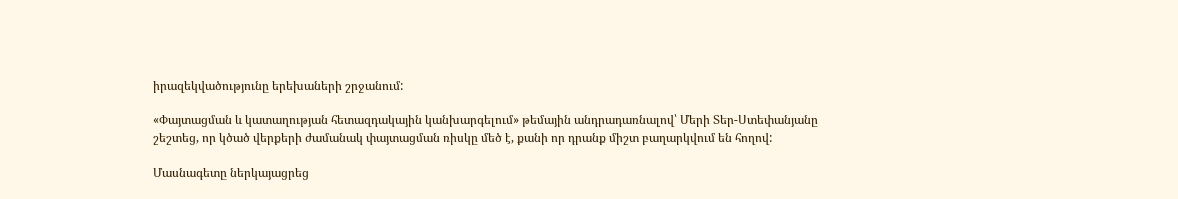իրազեկվածությունը երեխաների շրջանում:

«Փայտացման և կատաղության հետազդակային կանխարգելում» թեմային անդրադառնալով՝ Մերի Տեր-Ստեփանյանը շեշտեց, որ կծած վերքերի ժամանակ փայտացման ռիսկը մեծ է, քանի որ դրանք միշտ բաղարկվում են հողով:

Մասնագետը ներկայացրեց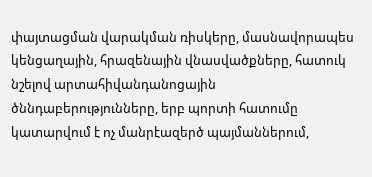փայտացման վարակման ռիսկերը, մասնավորապես կենցաղային, հրազենային վնասվածքները, հատուկ նշելով արտահիվանդանոցային ծննդաբերությունները, երբ պորտի հատումը կատարվում է ոչ մանրէազերծ պայմաններում,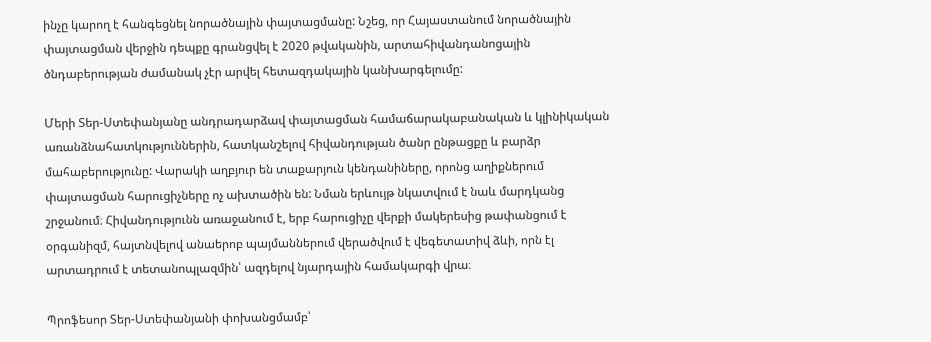ինչը կարող է հանգեցնել նորածնային փայտացմանը: Նշեց, որ Հայաստանում նորածնային փայտացման վերջին դեպքը գրանցվել է 2020 թվականին, արտահիվանդանոցային ծնդաբերության ժամանակ չէր արվել հետազդակային կանխարգելումը:

Մերի Տեր-Ստեփանյանը անդրադարձավ փայտացման համաճարակաբանական և կլինիկական առանձնահատկություններին, հատկանշելով հիվանդության ծանր ընթացքը և բարձր մահաբերությունը: Վարակի աղբյուր են տաքարյուն կենդանիները, որոնց աղիքներում փայտացման հարուցիչները ոչ ախտածին են: Նման երևույթ նկատվում է նաև մարդկանց շրջանում։ Հիվանդությունն առաջանում է, երբ հարուցիչը վերքի մակերեսից թափանցում է օրգանիզմ, հայտնվելով անաերոբ պայմաններում վերածվում է վեգետատիվ ձևի, որն էլ արտադրում է տետանոպլազմին՝ ազդելով նյարդային համակարգի վրա։

Պրոֆեսոր Տեր-Ստեփանյանի փոխանցմամբ՝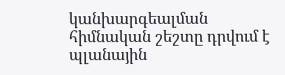կանխարգեալման հիմնական շեշտը դրվում է պլանային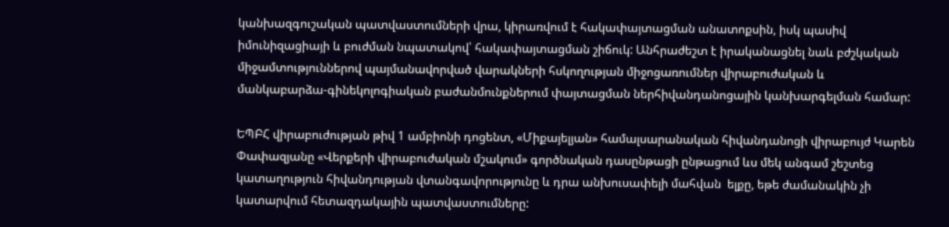կանխազգուշական պատվաստումների վրա, կիրառվում է հակափայտացման անատոքսին, իսկ պասիվ իմունիզացիայի և բուժման նպատակով՝ հակափայտացման շիճուկ: Անհրաժեշտ է իրականացնել նաև բժշկական միջամտություններով պայմանավորված վարակների հսկողության միջոցառումներ վիրաբուժական և մանկաբարձա-գինեկոլոգիական բաժանմունքներում փայտացման ներհիվանդանոցային կանխարգելման համար:

ԵՊԲՀ վիրաբուժության թիվ 1 ամբիոնի դոցենտ, «Միքայելյան» համալսարանական հիվանդանոցի վիրաբույժ Կարեն Փափազյանը «Վերքերի վիրաբուժական մշակում» գործնական դասընթացի ընթացում ևս մեկ անգամ շեշտեց կատաղություն հիվանդության վտանգավորությունը և դրա անխուսափելի մահվան  ելքը, եթե ժամանակին չի կատարվում հետազդակային պատվաստումները: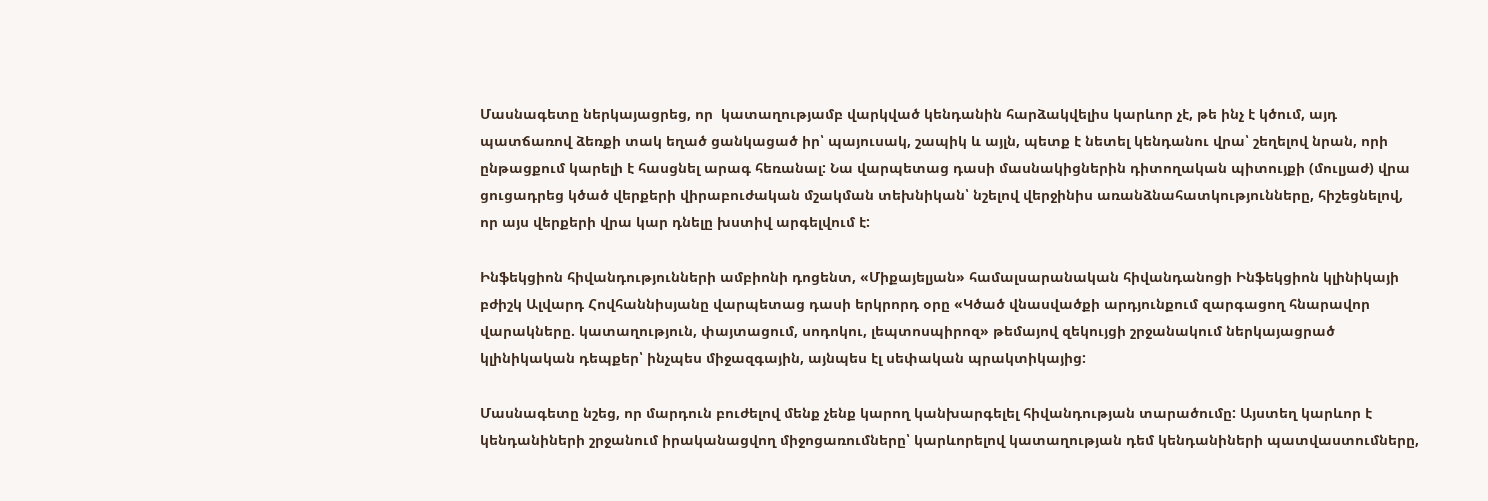Մասնագետը ներկայացրեց, որ  կատաղությամբ վարկված կենդանին հարձակվելիս կարևոր չէ, թե ինչ է կծում, այդ պատճառով ձեռքի տակ եղած ցանկացած իր՝ պայուսակ, շապիկ և այլն, պետք է նետել կենդանու վրա՝ շեղելով նրան, որի ընթացքում կարելի է հասցնել արագ հեռանալ: Նա վարպետաց դասի մասնակիցներին դիտողական պիտույքի (մուլյաժ) վրա ցուցադրեց կծած վերքերի վիրաբուժական մշակման տեխնիկան՝ նշելով վերջինիս առանձնահատկությունները, հիշեցնելով, որ այս վերքերի վրա կար դնելը խստիվ արգելվում է:

Ինֆեկցիոն հիվանդությունների ամբիոնի դոցենտ, «Միքայելյան» համալսարանական հիվանդանոցի Ինֆեկցիոն կլինիկայի բժիշկ Ալվարդ Հովհաննիսյանը վարպետաց դասի երկրորդ օրը «Կծած վնասվածքի արդյունքում զարգացող հնարավոր վարակները. կատաղություն, փայտացում, սոդոկու, լեպտոսպիրոզ» թեմայով զեկույցի շրջանակում ներկայացրած կլինիկական դեպքեր՝ ինչպես միջազգային, այնպես էլ սեփական պրակտիկայից:

Մասնագետը նշեց, որ մարդուն բուժելով մենք չենք կարող կանխարգելել հիվանդության տարածումը: Այստեղ կարևոր է կենդանիների շրջանում իրականացվող միջոցառումները՝ կարևորելով կատաղության դեմ կենդանիների պատվաստումները,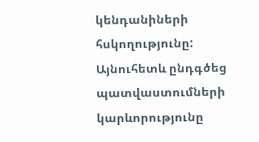կենդանիների հսկողությունը: Այնուհետև ընդգծեց պատվաստումների կարևորությունը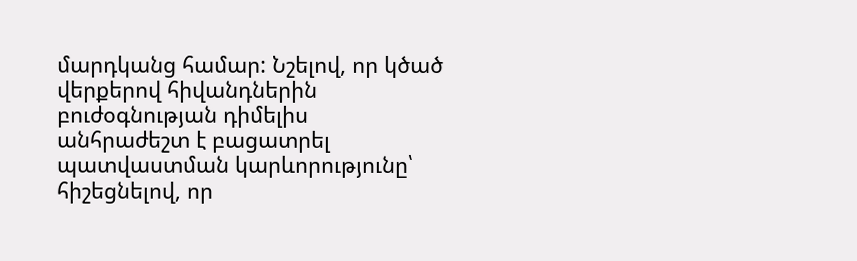մարդկանց համար: Նշելով, որ կծած վերքերով հիվանդներին  բուժօգնության դիմելիս անհրաժեշտ է բացատրել պատվաստման կարևորությունը՝ հիշեցնելով, որ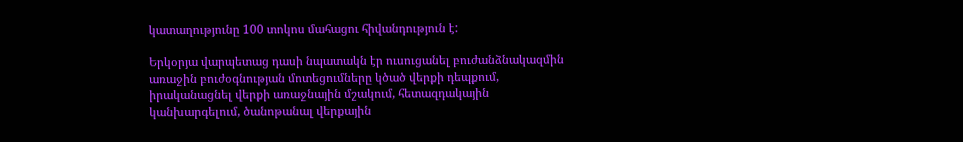կատաղությունը 100 տոկոս մահացու հիվանդություն է:

Երկօրյա վարպետաց դասի նպատակն էր ուսուցանել բուժանձնակազմին առաջին բուժօգնության մոտեցումները կծած վերքի դեպքում, իրականացնել վերքի առաջնային մշակում, հետազդակային կանխարգելում, ծանոթանալ վերքային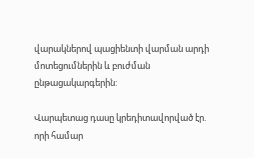վարակներով պացիենտի վարման արդի մոտեցումներին և բուժման ընթացակարգերին:

Վարպետաց դասը կրեդիտավորված էր. որի համար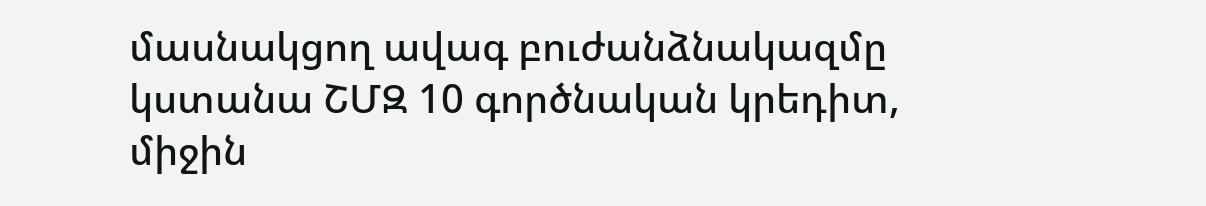մասնակցող ավագ բուժանձնակազմը կստանա ՇՄԶ 10 գործնական կրեդիտ, միջին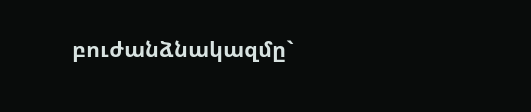բուժանձնակազմը`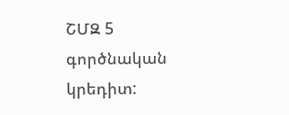ՇՄԶ 5 գործնական կրեդիտ: